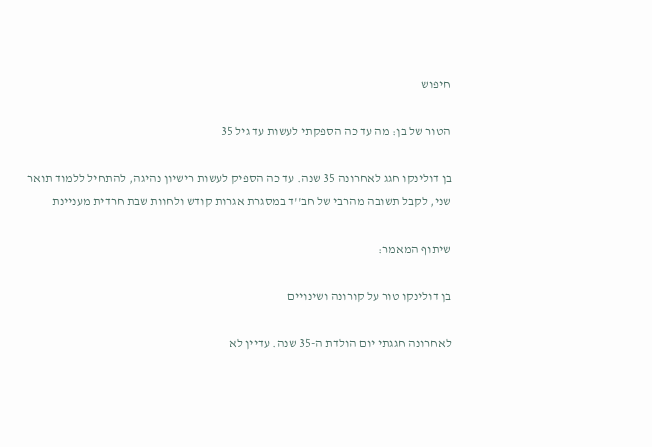חיפוש

הטור של בן: מה עד כה הספקתי לעשות עד גיל 35

בן דולינקו חגג לאחרונה 35 שנה. עד כה הספיק לעשות רישיון נהיגה, להתחיל ללמוד תואר שני, לקבל תשובה מהרבי של חב''ד במסגרת אגרות קודש ולחוות שבת חרדית מעניינת

שיתוף המאמר:

בן דולינקו טור על קורונה ושינויים

לאחרונה חגגתי יום הולדת ה-35 שנה. עדיין לא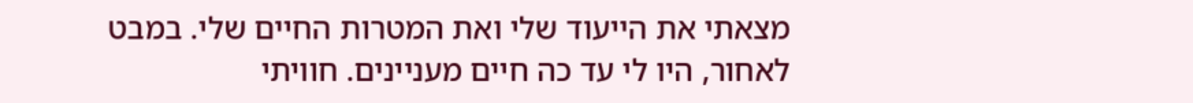מצאתי את הייעוד שלי ואת המטרות החיים שלי. במבט לאחור, היו לי עד כה חיים מעניינים. חוויתי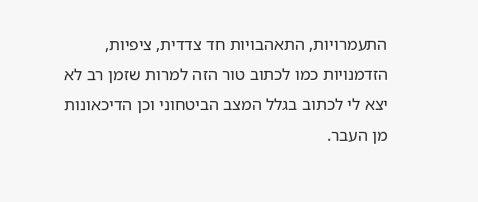התעמרויות, התאהבויות חד צדדית, ציפיות, הזדמנויות כמו לכתוב טור הזה למרות שזמן רב לא יצא לי לכתוב בגלל המצב הביטחוני וכן הדיכאונות מן העבר.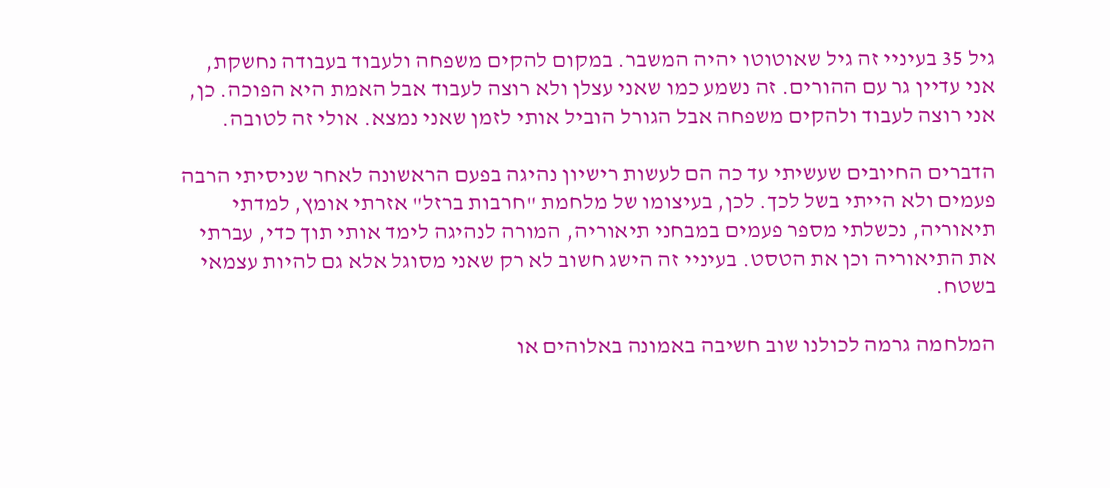גיל 35 בעיניי זה גיל שאוטוטו יהיה המשבר. במקום להקים משפחה ולעבוד בעבודה נחשקת, אני עדיין גר עם ההורים. זה נשמע כמו שאני עצלן ולא רוצה לעבוד אבל האמת היא הפוכה. כן, אני רוצה לעבוד ולהקים משפחה אבל הגורל הוביל אותי לזמן שאני נמצא. אולי זה לטובה.

הדברים החיובים שעשיתי עד כה הם לעשות רישיון נהיגה בפעם הראשונה לאחר שניסיתי הרבה פעמים ולא הייתי בשל לכך. לכן, בעיצומו של מלחמת "חרבות ברזל" אזרתי אומץ, למדתי תיאוריה, נכשלתי מספר פעמים במבחני תיאוריה, המורה לנהיגה לימד אותי תוך כדי, עברתי את התיאוריה וכן את הטסט. בעיניי זה הישג חשוב לא רק שאני מסוגל אלא גם להיות עצמאי בשטח.

המלחמה גרמה לכולנו שוב חשיבה באמונה באלוהים או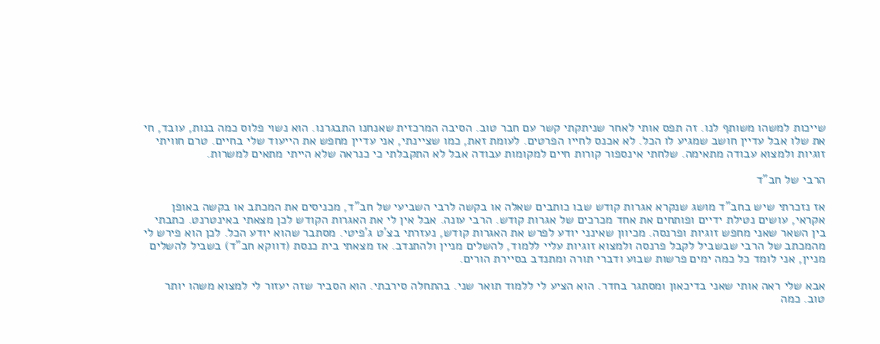שייכות למשהו משותף לנו. זה תפס אותי לאחר שניתקתי קשר עם חבר טוב. הסיבה המרכזית שאנחנו התבגרנו. הוא נשוי פלוס כמה בנות, עובד, חי את שלו אבל עדיין חושב שמגיע לו הכל. לא אכנס לחייו הפרטים. לעומת זאת, כמו שציינתי, אני עדיין מחפש את הייעוד שלי בחיים. טרם חוויתי זוגיות ולמצוא עבודה מתאימה. שלחתי אינספור קורות חיים למקומות עבודה אבל לא התקבלתי כי כנראה שלא הייתי מתאים למשרות.

הרבי של חב"ד

אז נזכרתי שיש בחב"ד מושג שנקרא אגרות קודש שבו כותבים שאלה או בקשה לרבי השביעי של חב"ד, מכניסים את המכתב או בקשה באופן אקראי, עושים נטילת ידיים ופותחים את אחד מכרכים של אגרות קודש. הרבי עונה. אבל אין לי את האגרות הקודש לכן מצאתי באינטרנט. כתבתי בין השאר שאני מחפש זוגיות ופרנסה. מכיוון שאינני יודע לפרש את האגרות קודש, נעזרתי בצ'ט ג'פיטי. מסתבר שהוא יודע הכל. לכן הוא פירש לי מהמכתב של הרבי שבשביל לקבל פרנסה ולמצוא זוגיות עליי ללמוד, להשלים מניין ולהתנדב. אז מצאתי בית כנסת (דווקא חב"ד) בשביל להשלים מניין, אני לומד כל כמה ימים פרשות שבוע ודברי תורה ומתנדב בסיירת הורים.

אבא שלי ראה אותי שאני בדיכאון ומסתגר בחדר. הוא הציע לי ללמוד תואר שני. בהתחלה סירבתי. הוא הסביר שזה יעזור לי למצוא משהו יותר טוב. כמה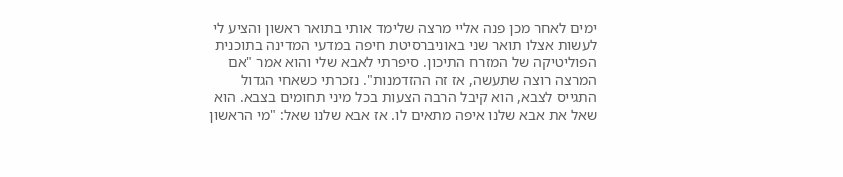ימים לאחר מכן פנה אליי מרצה שלימד אותי בתואר ראשון והציע לי לעשות אצלו תואר שני באוניברסיטת חיפה במדעי המדינה בתוכנית הפוליטיקה של המזרח התיכון. סיפרתי לאבא שלי והוא אמר "אם המרצה רוצה שתעשה, אז זה ההזדמנות". נזכרתי כשאחי הגדול התגייס לצבא, הוא קיבל הרבה הצעות בכל מיני תחומים בצבא. הוא שאל את אבא שלנו איפה מתאים לו. אז אבא שלנו שאל: "מי הראשון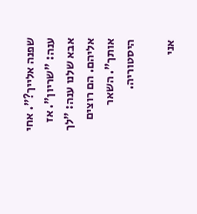שפנה אלייך?". אחי ענה: "שריון". אז אבא שלנו ענה: "לך אליהם. הם רוצים אותך". השאר היסטוריה.

אני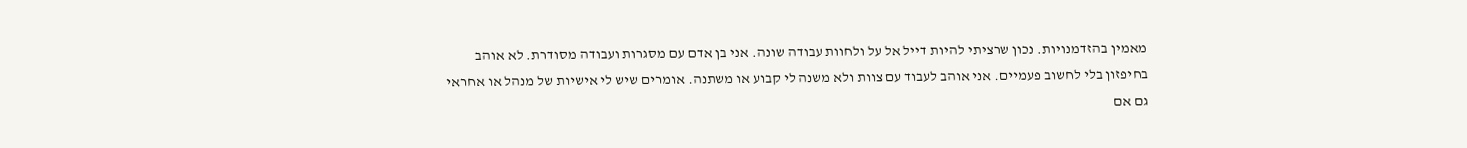מאמין בהזדמנויות. נכון שרציתי להיות דייל אל על ולחוות עבודה שונה. אני בן אדם עם מסגרות ועבודה מסודרת. לא אוהב בחיפזון בלי לחשוב פעמיים. אני אוהב לעבוד עם צוות ולא משנה לי קבוע או משתנה. אומרים שיש לי אישיות של מנהל או אחראי גם אם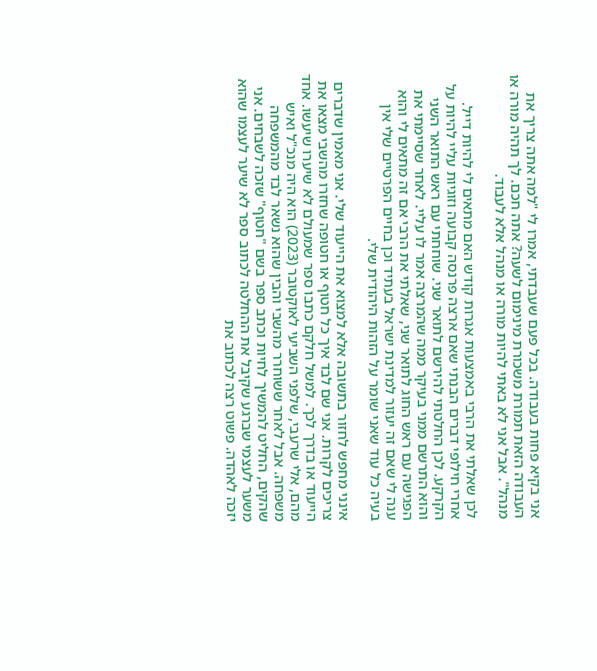אני בקיא פחות בעבודה. בכל פעם שעבדתי, אמרו לי "למה אתה צריך את העבודה הזאת תמורת משכורת מינימום לשעה? אתה חכם. לך תהיה מורה או מנהל". אבל אני לא באתי להיות מורה או מנהל אלא לעבוד.

לכן שאלתי את הרבי באמצעות אגרות קודש האם מתאים לי להיות דייל. אחרי חילופי דברים הבנתי שאם ארצה פרנסה קבועה וזוגיות עליי להיות על הקרקע. לכן החלטתי להירשם לתואר שני. שוחחתי עם ראש התואר השני והוא התרשם ממני בעיקר ממה שהמרצה אמר לו עליי. לאחר שסיימתי את הפגישה עם ראש החוג לתואר שני, שאלתי את הרבי אם זה מתאים לי והוא ענה לי שאם זה יעזור למדינת ישראל בעתיד וכן בחיים הפרטיים שלי אין בעיה כל עוד שאני שומר על הזהות היהודית שלי.

אינני מחפש לחזור בתשובה אלא למצוא את הייעוד שלי. אני מאמין שדברים צריכים לקרות. אני שם לבד איך כל חטוף או חטופה שחזרו מהשבי מצאו את הייעוד או בדרך לכך. למשל חלקם כתבו ספר שמעולם לא שיערו שיעשו. אחד מהם, אלי שרעבי, שלפני השביעי לאוקטובר (2023) הוא היה מנכ"ל ואיש משפחה. אבל לאחר ששוחרר מהשבי והבין שהוא נשאר לבד מהמשפחה שהקים, החליט להמשיך לחיות וכתב ספר בשם "חטוף" שזכה לשבחים. אני משער לעצמי שברגע שקיבל את ההחלטה לכתוב ספר לא שיער לעצמו שהוא יזכה לאהדה. פשוט רצה לכתוב את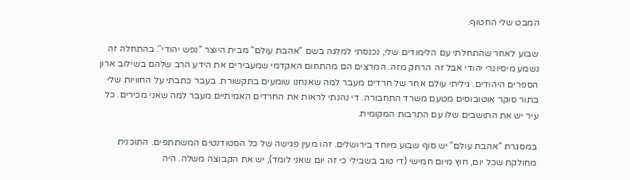המבט שלי החטוף.

שבוע לאחר שהתחלתי עם הלימודים שלי, נכנסתי למלגה בשם "אהבת עולם" מבית היוצר "נפש יהודי''. בהתחלה זה נשמע מיסיונרי יהודי אבל זה הרחק מזה. המרצים הם מהתחום האקדמי שמעבירים את הידע הרב שלהם בשילוב ארון הספרים היהודים. גיליתי עולם אחר של חרדים מעבר למה שאנחנו שומעים בתקשורת. בעבר כתבתי על החוויות שלי בתור סוקר אוטובוסים מטעם משרד התחבורה. די נהנתי לראות את החרדים האמיתיים מעבר למה שאני מכירים. כל עיר יש את התושבים שלו עם התרבות המקומית.

במסגרת "אהבת עולם" יש סוף שבוע מיוחד בירושלים. זהו מעין פגישה של כל הסטודנטים המשתתפים. התוכנית מחולקת שכל יום, חוץ מיום חמישי (די טוב בשבילי כי זה יום שאני לומד), יש את הקבוצה משלה. היה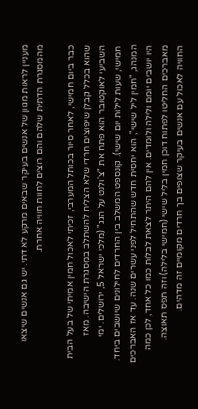מעניין לראות מגוון של אנשים בעיקר שבאים מרקע לא דתי. יש גם אנשים שיצאו מהמסגרת הדתית שלהם והם רוצים לחוות חוויה אחרת.

כבר ביום חמישי, לאחר סיור בכותל המערבי, זכיתי לאכול חמין אמיתי של בעל הבית שהוא בכלל קבלן שיפוצים חרדי שלא הצליח להשתלב במסגרת הישיבה. מאז השביעי לאוקטובר הוא פתח את "צ'ולנט על הגג" (מלכי ישראל 5, ירושלים. ימי חמישי, שעות לילות יום שישי). קונספט המשלב בין החרדים לחילונים שיושבים ביחד. המנהג, "חמין ליל שישי", הוא יחסית חדש שהתחיל לפני עשרים שנה. עד אז האברכים היו יושבים יומם ולילה ולומדים. אין להם היתר לצאת לבלות כמו כל אחד, לכן כמה מאברכים החליטו לפתוח דוכן חמין בליל שישי (חמישי בלילה) וזה תפס תאוצה. החוויה לאכול עם אנשים בעיקר שצופים בך חרדים מקומיים זה מדהים.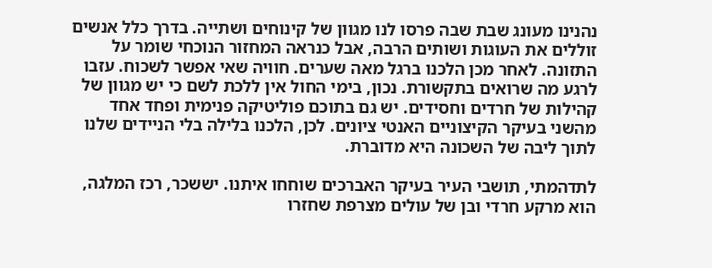נהנינו מעונג שבת שבה פרסו לנו מגוון של קינוחים ושתייה. בדרך כלל אנשים זוללים את העוגות ושותים הרבה, אבל כנראה המחזור הנוכחי שומר על התזונה. לאחר מכן הלכנו ברגל מאה שערים. חוויה שאי אפשר לשכוח. עזבו לרגע מה שרואים בתקשורת. נכון, בימי החול אין ללכת לשם כי יש מגוון של קהילות של חרדים וחסידים. יש גם בתוכם פוליטיקה פנימית ופחד אחד מהשני בעיקר הקיצוניים האנטי ציונים. לכן, הלכנו בלילה בלי הניידים שלנו לתוך ליבה של השכונה היא מדוברת.

לתדהמתי, תושבי העיר בעיקר האברכים שוחחו איתנו. יששכר, רכז המלגה, הוא מרקע חרדי ובן של עולים מצרפת שחזרו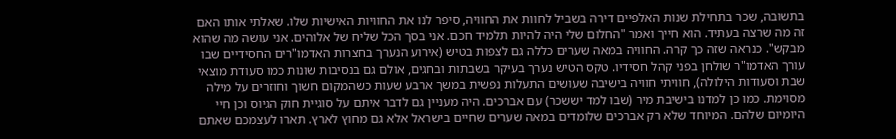בתשובה, שכר בתחילת שנות האלפיים דירה בשביל לחוות את החוויה, סיפר לנו את החוויות האישיות שלו. שאלתי אותו האם זה מה שרצה בעתיד. הוא חייך ואמר "החלום שלי היה להיות תלמיד חכם. אני בסך הכל שליח של אלוהים. אני עושה מה שהוא מבקש". כנראה שזה כך קרה. החוויה במאה שערים כללה גם לצפות בטיש (אירוע הנערך בחצרות האדמו"רים החסידיים שבו עורך האדמו"ר שולחן בפני קהל חסידיו. טקס הטיש נערך בעיקר בשבתות ובחגים, אולם גם בנסיבות שונות כמו סעודת מוצאי שבת וסעודות הילולה), חוויתי חוויה בישיבה שעושים התעלות נפשית במשך ארבע שעות כשהמקום חשוך וחוזרים על מילה מסוימת. כמו כן למדנו בישיבת מיר (שבו למד יששכר) עם אברכים. היה מעניין גם לדבר איתם על סוגיית חוק הגיוס וכן חיי היומיום שלהם. המיוחד שלא רק אברכים שלומדים במאה שערים שחיים בישראל אלא גם מחוץ לארץ. תארו לעצמכם שאתם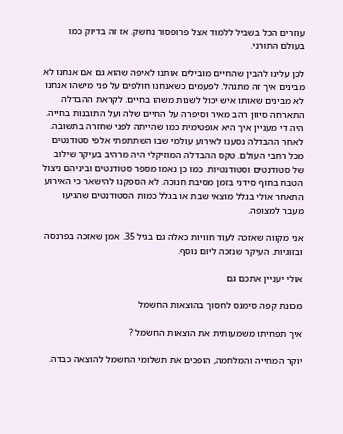עוזרים הכל בשביל ללמוד אצל פרופסור נחשק. אז זה בדיוק כמו בעולם התורני.

לכן עלינו להבין שהחיים מובילים אותנו לאיפה שהוא גם אם אנחנו לא מבינים איך זה מתנהל. לפעמים כשאנחנו חולפים על פני מישהו אנחנו לא מבינים שאותו איש יכול לשנות משהו בחיים. לקראת ההבדלה התארחה סיוון רהב מאיר וסיפרה על החיים שלה ועל התובנות בחייה. היה די מעניין איך היא אופטימית כמו שהייתה לפני שחזרה בתשובה. לאחר ההבדלה נסענו לאירוע עולמי שבו השתתפתי אלפי סטודנטים מכל רחבי העולם. טקס ההבדלה המוזיקלי היה מרהיב בעיקר שילוב של סטודנטים וסטודנטיות. כמו כן נאמו מספר סטודנטים וביניהם ניצול הטבח בחוף סידני בזמן מסיבת חנוכה. לא הספקנו להישאר כי האירוע התאחר אולי בגלל מוצאי שבת או בגלל כמות הסטודנטים שהגיעו מעבר למצופה.

אני מקווה שאזכה לעוד חוויות כאלה גם בגיל 35. אמן שאזכה בפרנסה ובזוגיות. העיקר שנזכה ליום נוסף.

אולי יעניין אתכם גם

מכונת קפה סימנס לחסוך בהוצאות החשמל

איך תפחיתו משמעותית את הוצאות החשמל ?

יוקר המחייה והמלחמה, הופכים את תשלומי החשמל להוצאה כבדה.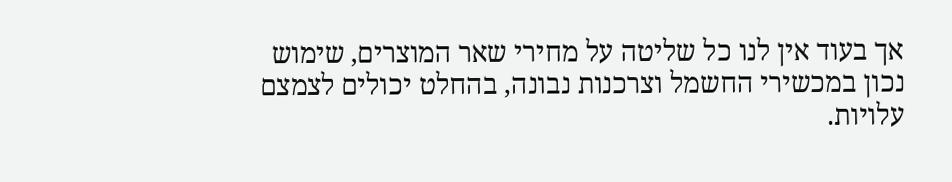אך בעוד אין לנו כל שליטה על מחירי שאר המוצרים, שימוש נכון במכשירי החשמל וצרכנות נבונה, בהחלט יכולים לצמצם עלויות.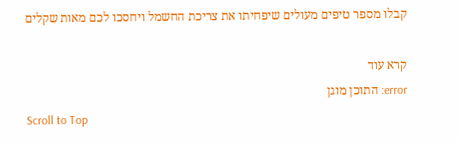קבלו מספר טיפים מעולים שיפחיתו את צריכת החשמל ויחסכו לכם מאות שקלים

קרא עוד
error: התוכן מוגן
Scroll to Top